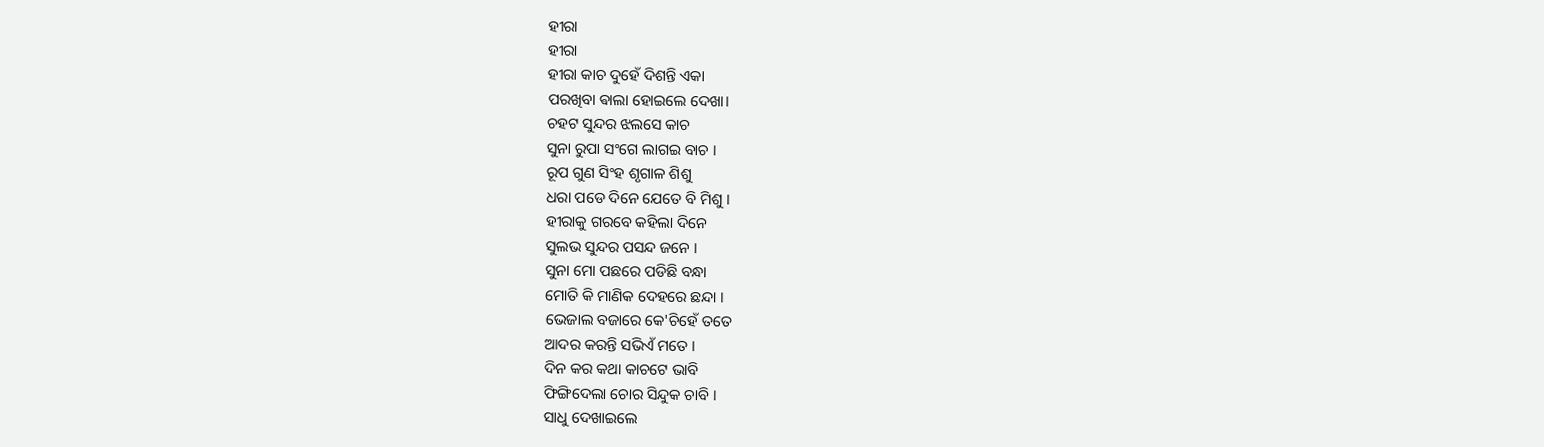ହୀରା
ହୀରା
ହୀରା କାଚ ଦୁହେଁ ଦିଶନ୍ତି ଏକା
ପରଖିବା ଵାଲା ହୋଇଲେ ଦେଖା।
ଚହଟ ସୁନ୍ଦର ଝଲସେ କାଚ
ସୁନା ରୁପା ସଂଗେ ଲାଗଇ ବାଚ ।
ରୂପ ଗୁଣ ସିଂହ ଶୃଗାଳ ଶିଶୁ
ଧରା ପଡେ ଦିନେ ଯେତେ ବି ମିଶୁ ।
ହୀରାକୁ ଗରବେ କହିଲା ଦିନେ
ସୁଲଭ ସୁନ୍ଦର ପସନ୍ଦ ଜନେ ।
ସୁନା ମୋ ପଛରେ ପଡିଛି ବନ୍ଧା
ମୋତି କି ମାଣିକ ଦେହରେ ଛନ୍ଦା ।
ଭେଜାଲ ବଜାରେ କେ'ଚିହେଁ ତତେ
ଆଦର କରନ୍ତି ସଭିଏଁ ମତେ ।
ଦିନ କର କଥା କାଚଟେ ଭାବି
ଫିଙ୍ଗିଦେଲା ଚୋର ସିନ୍ଦୁକ ଚାବି ।
ସାଧୁ ଦେଖାଇଲେ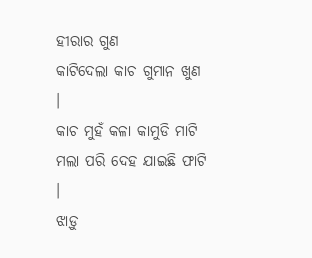ହୀରାର ଗୁଣ
କାଟିଦେଲା କାଚ ଗୁମାନ ଖୁଣ ।
କାଚ ମୁହଁ କଳା କାମୁଡି ମାଟି
ମଲା ପରି ଦେହ ଯାଇଛି ଫାଟି ।
ଝାଡ଼ୁ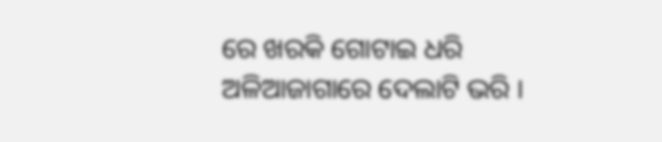ରେ ଖରକି ଗୋଟାଇ ଧରି
ଅଳିଆଜାଗାରେ ଦେଲାଟି ଭରି ।